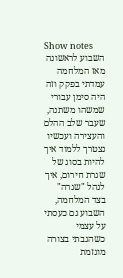Show notes
השבוע לראשונה מאז המלחמה עמדתי בפקק וזה היה סימן עבורי שמשהו משתנה, שעבר שלב ההלם והעצירה ועכשיו נצטרך ללמוד איך להיות בסוג של שגרת חירום, איך לנהל "שגרה" בצד המלחמה, השבוע גם כעסתי על עצמי כשהגבתי בצורה מוגזמת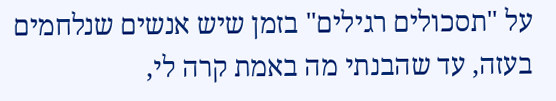על "תסכולים רגילים" בזמן שיש אנשים שנלחמים בעזה, עד שהבנתי מה באמת קרה לי,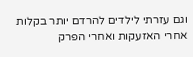וגם עזרתי לילדים להרדם יותר בקלות אחרי האזעקות ואחרי הפרק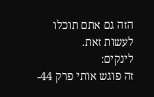הזה גם אתם תוכלו לעשות זאת.
לינקים:
זה פוגש אותי פרק 44-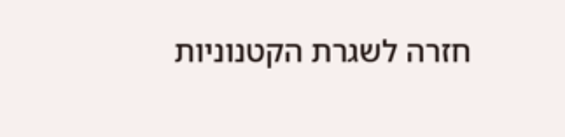חזרה לשגרת הקטנוניות